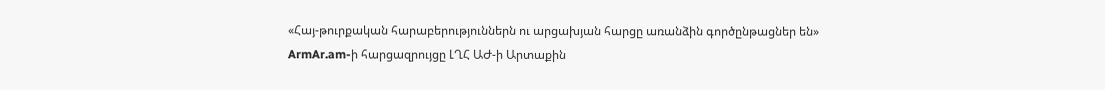«Հայ-թուրքական հարաբերություններն ու արցախյան հարցը առանձին գործընթացներ են»
ArmAr.am-ի հարցազրույցը ԼՂՀ ԱԺ-ի Արտաքին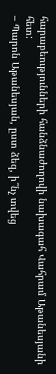հարաբեությունների հանձնաժողովի նախագահ Վահրամ Աթանեսյանի հետ:
– Պարոն Աթանեսյան, ըստ ձեզ, ի՞նչ տվեց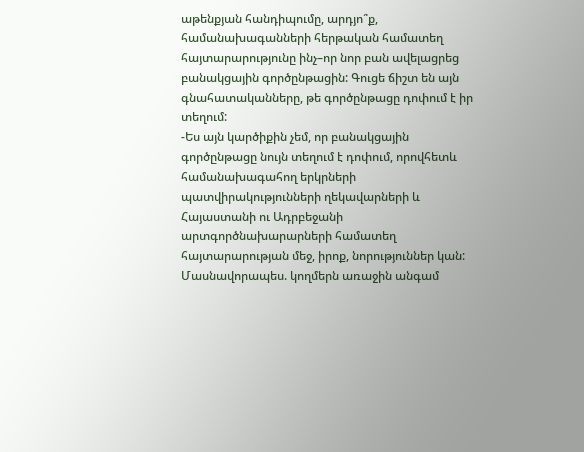աթենքյան հանդիպումը, արդյո՞ք, համանախագանների հերթական համատեղ հայտարարությունը ինչ–որ նոր բան ավելացրեց բանակցային գործընթացին: Գուցե ճիշտ են այն գնահատականները, թե գործընթացը դոփում է իր տեղում:
-Ես այն կարծիքին չեմ, որ բանակցային գործընթացը նույն տեղում է դոփում, որովհետև համանախագահող երկրների պատվիրակությունների ղեկավարների և Հայաստանի ու Ադրբեջանի արտգործնախարարների համատեղ հայտարարության մեջ, իրոք, նորություններ կան: Մասնավորապես. կողմերն առաջին անգամ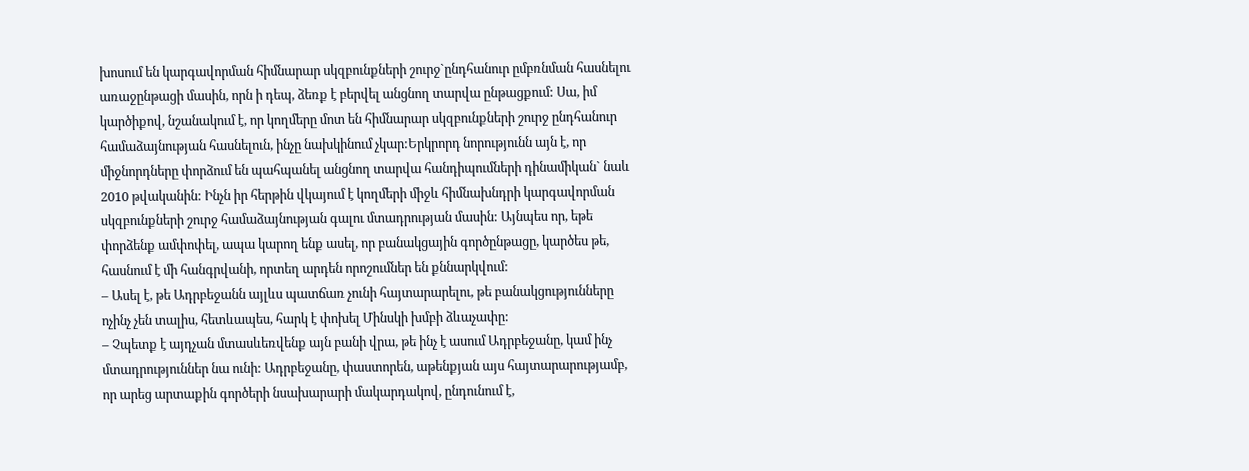խոսում են կարգավորման հիմնարար սկզբունքների շուրջ`ընդհանուր ըմբռնման հասնելու առաջընթացի մասին, որն ի դեպ, ձեռք է բերվել անցնող տարվա ընթացքում: Սա, իմ կարծիքով, նշանակում է, որ կողմերը մոտ են հիմնարար սկզբունքների շուրջ ընդհանուր համաձայնության հասնելուն, ինչը նախկինում չկար:Երկրորդ նորությունն այն է, որ միջնորդները փորձում են պահպանել անցնող տարվա հանդիպումների դինամիկան` նաև 2010 թվականին: Ինչն իր հերթին վկայում է կողմերի միջև հիմնախնդրի կարգավորման սկզբունքների շուրջ համաձայնության գալու մտադրության մասին: Այնպես որ, եթե փորձենք ամփոփել, ապա կարող ենք ասել, որ բանակցային գործընթացը, կարծես թե, հասնում է մի հանգրվանի, որտեղ արդեն որոշումներ են քննարկվում:
– Ասել է, թե Ադրբեջանն այլևս պատճառ չունի հայտարարելու, թե բանակցությունները ոչինչ չեն տալիս, հետևապես, հարկ է փոխել Մինսկի խմբի ձևաչափը:
– Չպետք է այդչան մտասևեռվենք այն բանի վրա, թե ինչ է ասում Ադրբեջանը, կամ ինչ մտադրություններ նա ունի: Ադրբեջանը, փաստորեն, աթենքյան այս հայտարարությամբ, որ արեց արտաքին գործերի նսախարարի մակարդակով, ընդունում է,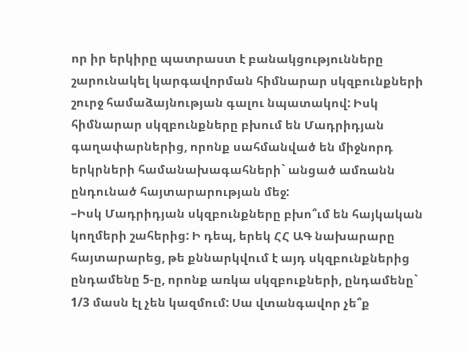որ իր երկիրը պատրաստ է բանակցությունները շարունակել կարգավորման հիմնարար սկզբունքների շուրջ համաձայնության գալու նպատակով: Իսկ հիմնարար սկզբունքները բխում են Մադրիդյան գաղափարներից, որոնք սահմանված են միջնորդ երկրների համանախագահների` անցած ամռանն ընդունած հայտարարության մեջ:
–Իսկ Մադրիդյան սկզբունքները բխո՞ւմ են հայկական կողմերի շահերից: Ի դեպ, երեկ ՀՀ ԱԳ նախարարը հայտարարեց, թե քննարկվում է այդ սկզբունքներից ընդամենը 5-ը, որոնք առկա սկզբուքների, ընդամենը` 1/3 մասն էլ չեն կազմում: Սա վտանգավոր չե՞ք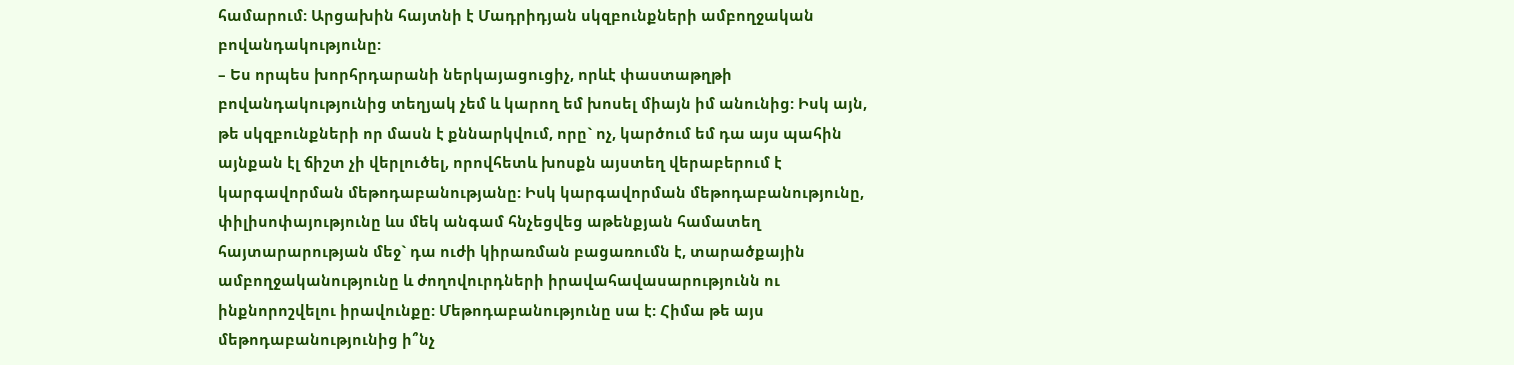համարում: Արցախին հայտնի է Մադրիդյան սկզբունքների ամբողջական բովանդակությունը:
– Ես որպես խորհրդարանի ներկայացուցիչ, որևէ փաստաթղթի բովանդակությունից տեղյակ չեմ և կարող եմ խոսել միայն իմ անունից: Իսկ այն, թե սկզբունքների որ մասն է քննարկվում, որը` ոչ, կարծում եմ դա այս պահին այնքան էլ ճիշտ չի վերլուծել, որովհետև խոսքն այստեղ վերաբերում է կարգավորման մեթոդաբանությանը: Իսկ կարգավորման մեթոդաբանությունը, փիլիսոփայությունը ևս մեկ անգամ հնչեցվեց աթենքյան համատեղ հայտարարության մեջ` դա ուժի կիրառման բացառումն է, տարածքային ամբողջականությունը և ժողովուրդների իրավահավասարությունն ու ինքնորոշվելու իրավունքը: Մեթոդաբանությունը սա է: Հիմա թե այս մեթոդաբանությունից ի՞նչ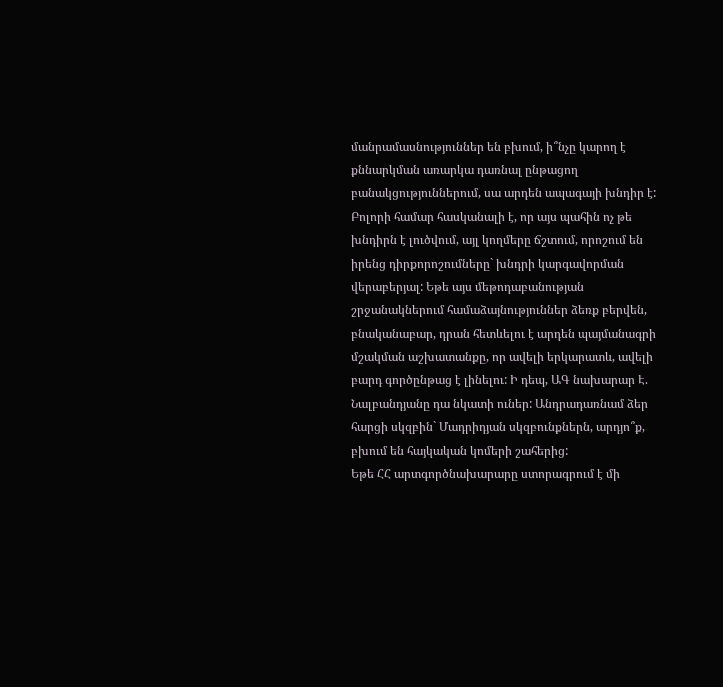մանրամասնություններ են բխում, ի՞նչը կարող է քննարկման առարկա դառնալ ընթացող բանակցություններում, սա արդեն ապագայի խնդիր է: Բոլորի համար հասկանալի է, որ այս պահին ոչ թե խնդիրն է լուծվում, այլ կողմերը ճշտում, որոշում են իրենց դիրքորոշումները` խնդրի կարգավորման վերաբերյալ: Եթե այս մեթոդաբանության շրջանակներում համաձայնություններ ձեռք բերվեն, բնականաբար, դրան հետևելու է արդեն պայմանագրի մշակման աշխատանքը, որ ավելի երկարատև, ավելի բարդ գործընթաց է լինելու: Ի դեպ, ԱԳ նախարար Է. Նալբանդյանը դա նկատի ուներ: Անդրադառնամ ձեր հարցի սկզբին` Մադրիդյան սկզբունքներն, արդյո՞ք, բխում են հայկական կոմերի շահերից:
Եթե ՀՀ արտգործնախարարը ստորագրում է մի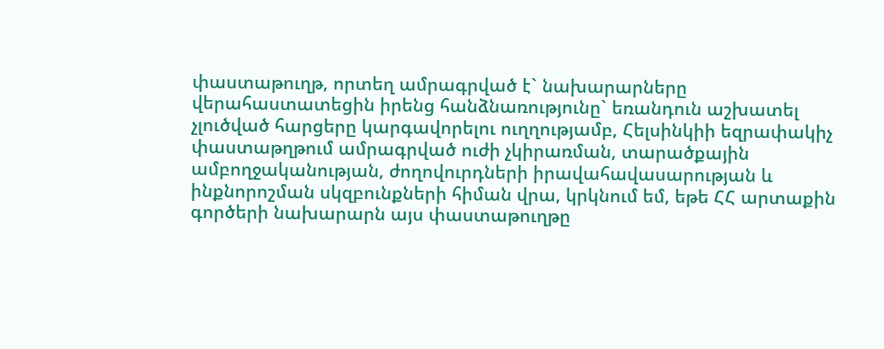փաստաթուղթ, որտեղ ամրագրված է` նախարարները վերահաստատեցին իրենց հանձնառությունը` եռանդուն աշխատել չլուծված հարցերը կարգավորելու ուղղությամբ, Հելսինկիի եզրափակիչ փաստաթղթում ամրագրված ուժի չկիրառման, տարածքային ամբողջականության, ժողովուրդների իրավահավասարության և ինքնորոշման սկզբունքների հիման վրա, կրկնում եմ, եթե ՀՀ արտաքին գործերի նախարարն այս փաստաթուղթը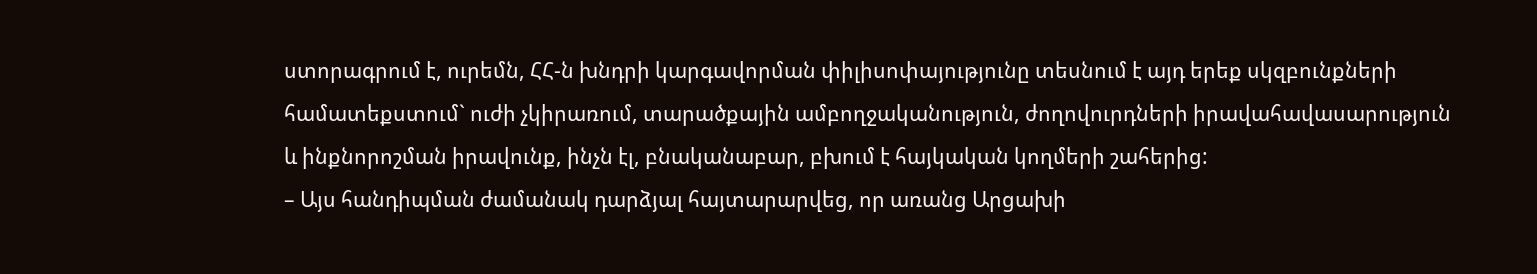ստորագրում է, ուրեմն, ՀՀ-ն խնդրի կարգավորման փիլիսոփայությունը տեսնում է այդ երեք սկզբունքների համատեքստում` ուժի չկիրառում, տարածքային ամբողջականություն, ժողովուրդների իրավահավասարություն և ինքնորոշման իրավունք, ինչն էլ, բնականաբար, բխում է հայկական կողմերի շահերից:
– Այս հանդիպման ժամանակ դարձյալ հայտարարվեց, որ առանց Արցախի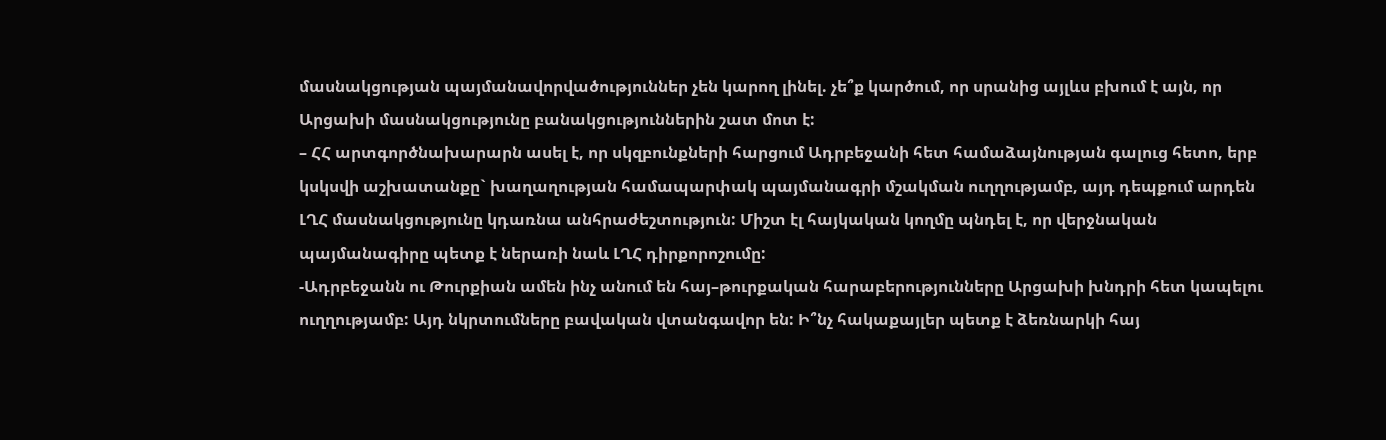մասնակցության պայմանավորվածություններ չեն կարող լինել. չե՞ք կարծում, որ սրանից այլևս բխում է այն, որ Արցախի մասնակցությունը բանակցություններին շատ մոտ է:
– ՀՀ արտգործնախարարն ասել է, որ սկզբունքների հարցում Ադրբեջանի հետ համաձայնության գալուց հետո, երբ կսկսվի աշխատանքը` խաղաղության համապարփակ պայմանագրի մշակման ուղղությամբ, այդ դեպքում արդեն ԼՂՀ մասնակցությունը կդառնա անհրաժեշտություն: Միշտ էլ հայկական կողմը պնդել է, որ վերջնական պայմանագիրը պետք է ներառի նաև ԼՂՀ դիրքորոշումը:
-Ադրբեջանն ու Թուրքիան ամեն ինչ անում են հայ–թուրքական հարաբերությունները Արցախի խնդրի հետ կապելու ուղղությամբ: Այդ նկրտումները բավական վտանգավոր են: Ի՞նչ հակաքայլեր պետք է ձեռնարկի հայ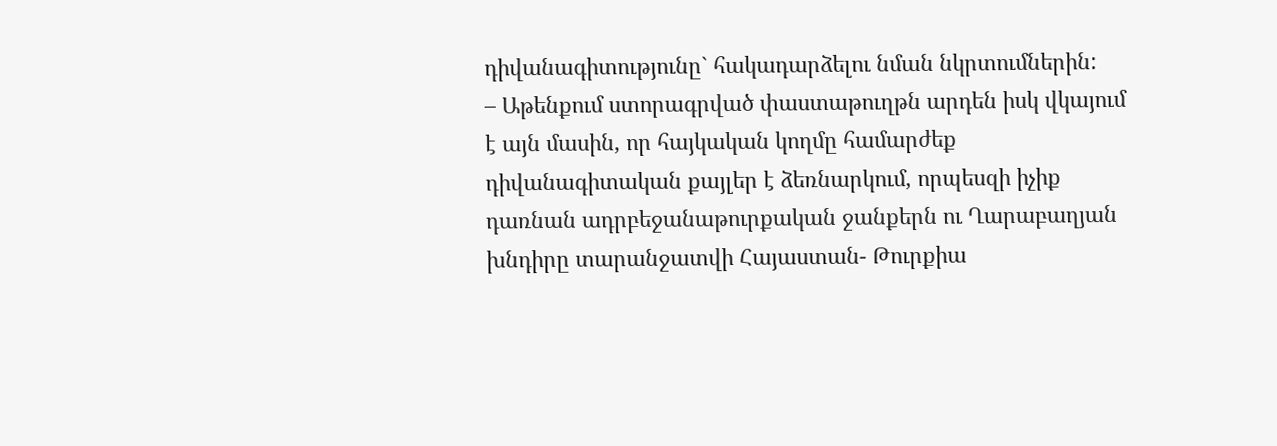դիվանագիտությունը` հակադարձելու նման նկրտումներին:
– Աթենքում ստորագրված փաստաթուղթն արդեն իսկ վկայում է այն մասին, որ հայկական կողմը համարժեք դիվանագիտական քայլեր է ձեռնարկում, որպեսզի իչիք դառնան ադրբեջանաթուրքական ջանքերն ու Ղարաբաղյան խնդիրը տարանջատվի Հայաստան- Թուրքիա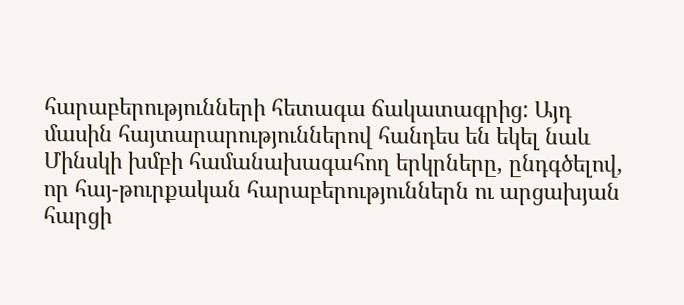հարաբերությունների հետագա ճակատագրից: Այդ մասին հայտարարություններով հանդես են եկել նաև Մինսկի խմբի համանախագահող երկրները, ընդգծելով, որ հայ-թուրքական հարաբերություններն ու արցախյան հարցի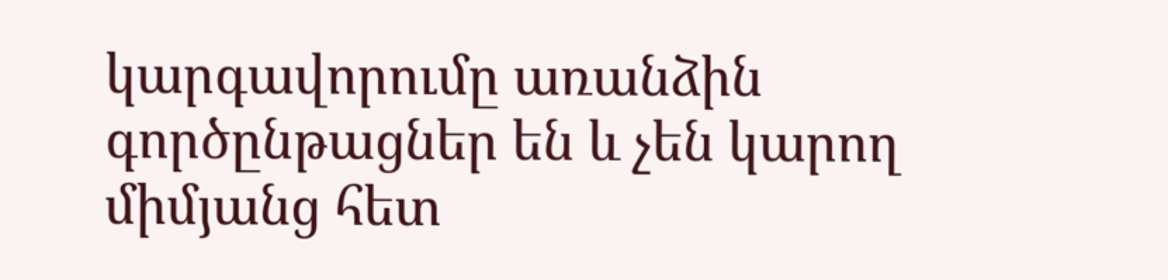կարգավորումը առանձին գործընթացներ են և չեն կարող միմյանց հետ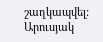շաղկապվել:
Արուսյակ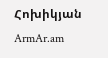Հոխիկյան
ArmAr.am